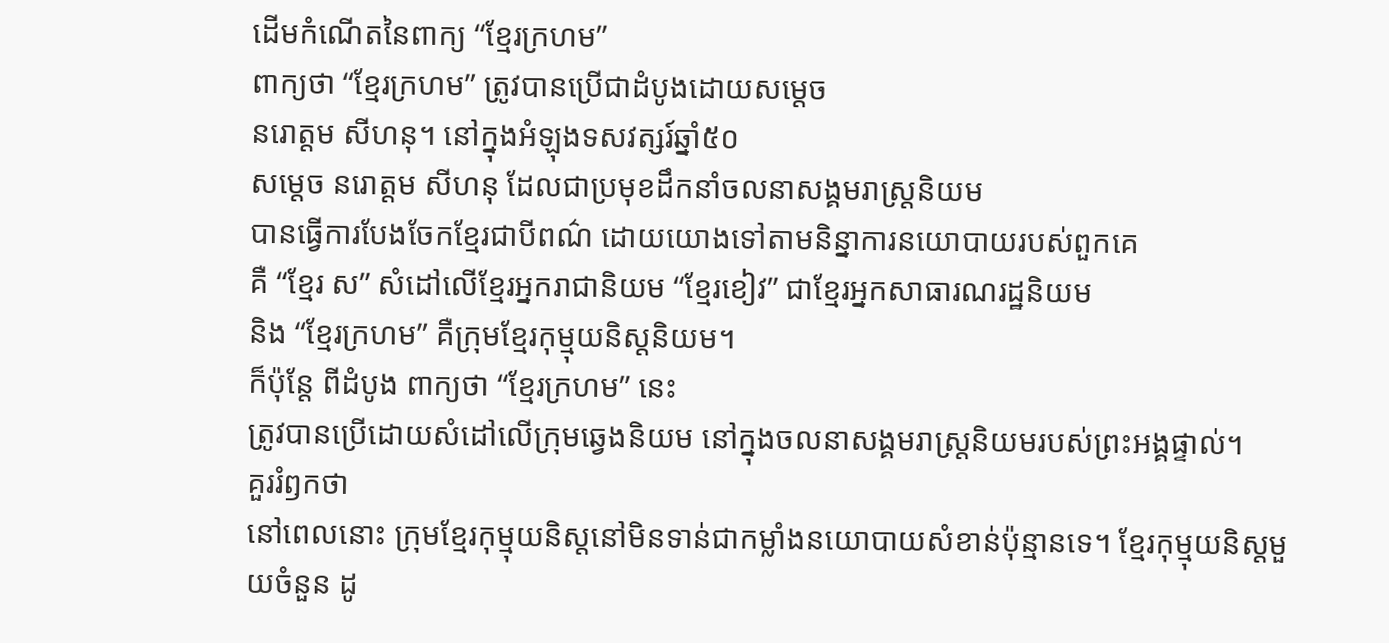ដើមកំណើតនៃពាក្យ “ខ្មែរក្រហម”
ពាក្យថា “ខ្មែរក្រហម” ត្រូវបានប្រើជាដំបូងដោយសម្តេច
នរោត្តម សីហនុ។ នៅក្នុងអំឡុងទសវត្សរ៍ឆ្នាំ៥០
សម្តេច នរោត្តម សីហនុ ដែលជាប្រមុខដឹកនាំចលនាសង្គមរាស្រ្តនិយម
បានធ្វើការបែងចែកខ្មែរជាបីពណ៌ ដោយយោងទៅតាមនិន្នាការនយោបាយរបស់ពួកគេ
គឺ “ខ្មែរ ស” សំដៅលើខ្មែរអ្នករាជានិយម “ខ្មែរខៀវ” ជាខ្មែរអ្នកសាធារណរដ្ឋនិយម
និង “ខ្មែរក្រហម” គឺក្រុមខ្មែរកុម្មុយនិស្តនិយម។
ក៏ប៉ុន្តែ ពីដំបូង ពាក្យថា “ខ្មែរក្រហម” នេះ
ត្រូវបានប្រើដោយសំដៅលើក្រុមឆ្វេងនិយម នៅក្នុងចលនាសង្គមរាស្រ្តនិយមរបស់ព្រះអង្គផ្ទាល់។
គួររំឭកថា
នៅពេលនោះ ក្រុមខ្មែរកុម្មុយនិស្តនៅមិនទាន់ជាកម្លាំងនយោបាយសំខាន់ប៉ុន្មានទេ។ ខ្មែរកុម្មុយនិស្តមួយចំនួន ដូ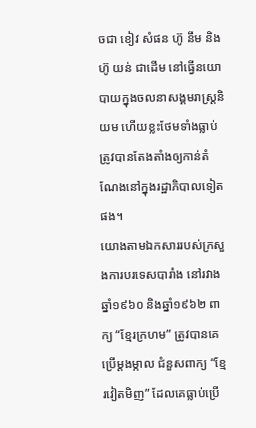ចជា ខៀវ សំផន ហ៊ូ នឹម និង ហ៊ូ យន់ ជាដើម នៅធ្វើនយោបាយក្នុងចលនាសង្គមរាស្រ្តនិយម ហើយខ្លះថែមទាំងធ្លាប់ត្រូវបានតែងតាំងឲ្យកាន់តំណែងនៅក្នុងរដ្ឋាភិបាលទៀតផង។
យោងតាមឯកសាររបស់ក្រសួងការបរទេសបារាំង នៅរវាងឆ្នាំ១៩៦០ និងឆ្នាំ១៩៦២ ពាក្យ “ខ្មែរក្រហម” ត្រូវបានគេប្រើម្តងម្កាល ជំនួសពាក្យ “ខ្មែរវៀតមិញ” ដែលគេធ្លាប់ប្រើ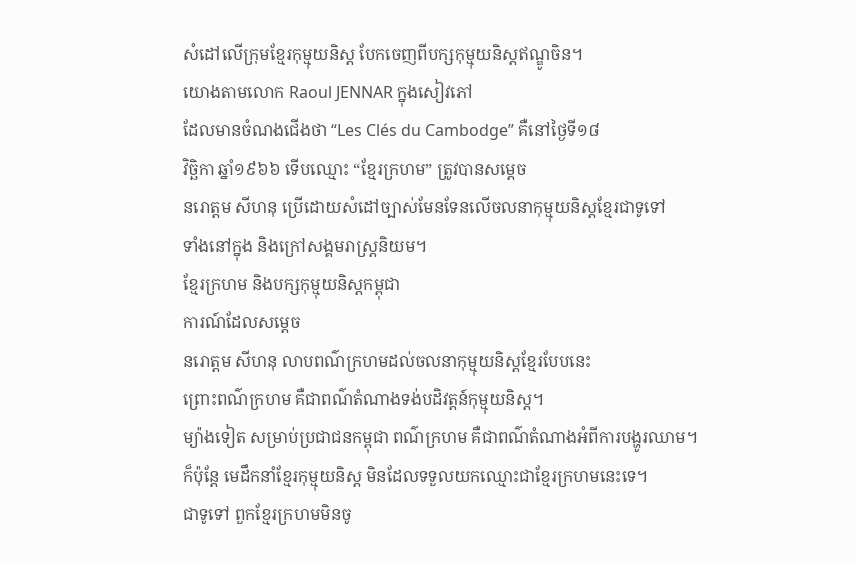សំដៅលើក្រុមខ្មែរកុម្មុយនិស្ត បែកចេញពីបក្សកុម្មុយនិស្តឥណ្ឌូចិន។
យោងតាមលោក Raoul JENNAR ក្នុងសៀវភៅ
ដែលមានចំណងជើងថា “Les Clés du Cambodge” គឺនៅថ្ងៃទី១៨
វិច្ឆិកា ឆ្នាំ១៩៦៦ ទើបឈ្មោះ “ខ្មែរក្រហម” ត្រូវបានសម្តេច
នរោត្តម សីហនុ ប្រើដោយសំដៅច្បាស់មែនទែនលើចលនាកុម្មុយនិស្តខ្មែរជាទូទៅ
ទាំងនៅក្នុង និងក្រៅសង្គមរាស្រ្តនិយម។
ខ្មែរក្រហម និងបក្សកុម្មុយនិស្តកម្ពុជា
ការណ៍ដែលសម្តេច
នរោត្តម សីហនុ លាបពណ៌ក្រហមដល់ចលនាកុម្មុយនិស្តខ្មែរបែបនេះ
ព្រោះពណ៌ក្រហម គឺជាពណ៌តំណាងទង់បដិវត្តន៍កុម្មុយនិស្ត។
ម្យ៉ាងទៀត សម្រាប់ប្រជាជនកម្ពុជា ពណ៌ក្រហម គឺជាពណ៌តំណាងអំពីការបង្ហូរឈាម។
ក៏ប៉ុន្តែ មេដឹកនាំខ្មែរកុម្មុយនិស្ត មិនដែលទទួលយកឈ្មោះជាខ្មែរក្រហមនេះទេ។
ជាទូទៅ ពួកខ្មែរក្រហមមិនចូ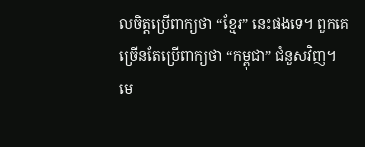លចិត្តប្រើពាក្យថា “ខ្មែរ” នេះផងទេ។ ពួកគេច្រើនតែប្រើពាក្យថា “កម្ពុជា” ជំនួសវិញ។
មេ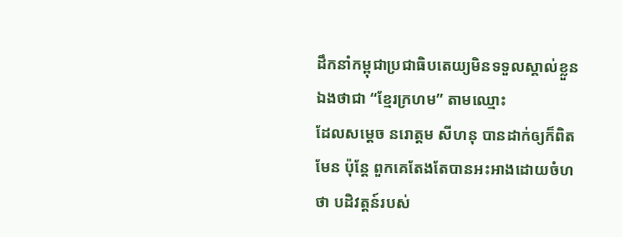ដឹកនាំកម្ពុជាប្រជាធិបតេយ្យមិនទទួលស្គាល់ខ្លួនឯងថាជា “ខ្មែរក្រហម” តាមឈ្មោះ
ដែលសម្តេច នរោត្តម សីហនុ បានដាក់ឲ្យក៏ពិតមែន ប៉ុន្តែ ពួកគេតែងតែបានអះអាងដោយចំហថា បដិវត្តន៍របស់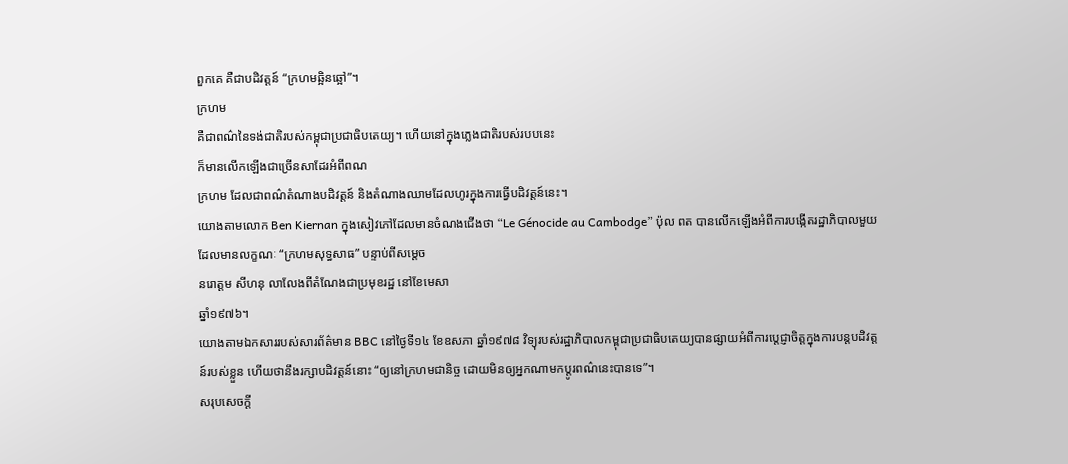ពួកគេ គឺជាបដិវត្តន៍ “ក្រហមឆ្អិនឆ្អៅ”។
ក្រហម
គឺជាពណ៌នៃទង់ជាតិរបស់កម្ពុជាប្រជាធិបតេយ្យ។ ហើយនៅក្នុងភ្លេងជាតិរបស់របបនេះ
ក៏មានលើកឡើងជាច្រើនសាដែរអំពីពណ
ក្រហម ដែលជាពណ៌តំណាងបដិវត្តន៍ និងតំណាងឈាមដែលហូរក្នុងការធ្វើបដិវត្តន៍នេះ។
យោងតាមលោក Ben Kiernan ក្នុងសៀវភៅដែលមានចំណងជើងថា “Le Génocide au Cambodge” ប៉ុល ពត បានលើកឡើងអំពីការបង្កើតរដ្ឋាភិបាលមួយ ដែលមានលក្ខណៈ “ក្រហមសុទ្ធសាធ” បន្ទាប់ពីសម្តេច
នរោត្តម សីហនុ លាលែងពីតំណែងជាប្រមុខរដ្ឋ នៅខែមេសា
ឆ្នាំ១៩៧៦។
យោងតាមឯកសាររបស់សារព័ត៌មាន BBC នៅថ្ងៃទី១៤ ខែឧសភា ឆ្នាំ១៩៧៨ វិទ្យុរបស់រដ្ឋាភិបាលកម្ពុជាប្រជាធិបតេយ្យបានផ្សាយអំពីការប្តេជ្ញាចិត្តក្នុងការបន្តបដិវត្តន៍របស់ខ្លួន ហើយថានឹងរក្សាបដិវត្តន៍នោះ “ឲ្យនៅក្រហមជានិច្ច ដោយមិនឲ្យអ្នកណាមកប្តូរពណ៌នេះបានទេ”។
សរុបសេចក្តី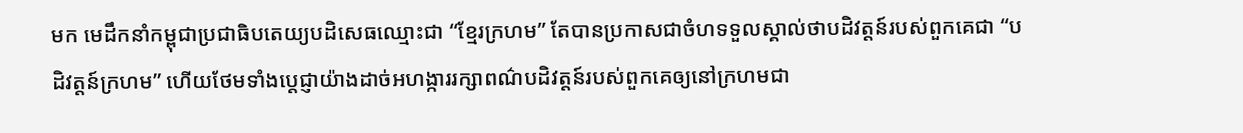មក មេដឹកនាំកម្ពុជាប្រជាធិបតេយ្យបដិសេធឈ្មោះជា “ខ្មែរក្រហម” តែបានប្រកាសជាចំហទទួលស្គាល់ថាបដិវត្តន៍របស់ពួកគេជា “បដិវត្តន៍ក្រហម” ហើយថែមទាំងប្តេជ្ញាយ៉ាងដាច់អហង្ការរក្សាពណ៌បដិវត្តន៍របស់ពួកគេឲ្យនៅក្រហមជា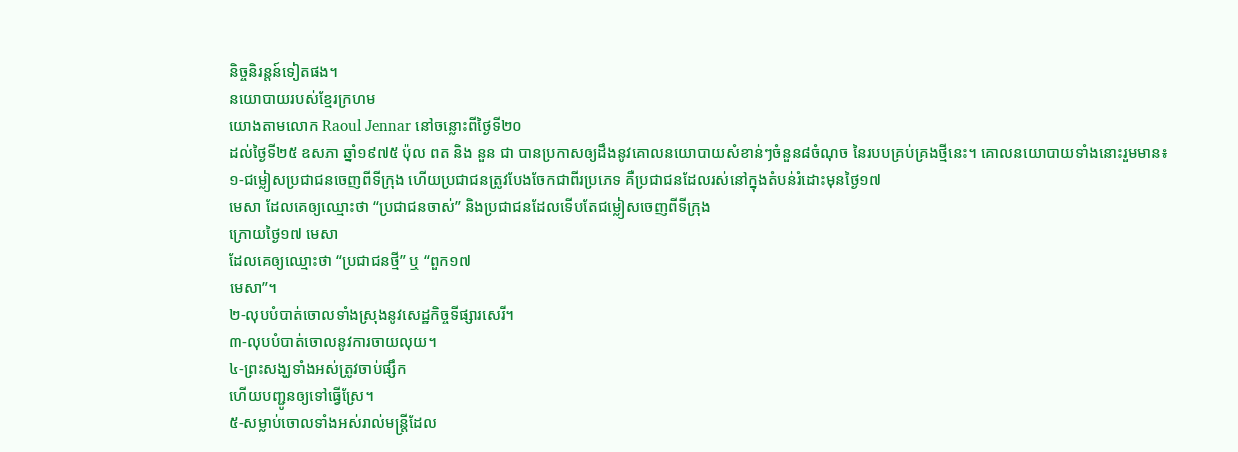និច្ចនិរន្តន៍ទៀតផង។
នយោបាយរបស់ខ្មែរក្រហម
យោងតាមលោក Raoul Jennar នៅចន្លោះពីថ្ងៃទី២០
ដល់ថ្ងៃទី២៥ ឧសភា ឆ្នាំ១៩៧៥ ប៉ុល ពត និង នួន ជា បានប្រកាសឲ្យដឹងនូវគោលនយោបាយសំខាន់ៗចំនួន៨ចំណុច នៃរបបគ្រប់គ្រងថ្មីនេះ។ គោលនយោបាយទាំងនោះរួមមាន៖
១-ជម្លៀសប្រជាជនចេញពីទីក្រុង ហើយប្រជាជនត្រូវបែងចែកជាពីរប្រភេទ គឺប្រជាជនដែលរស់នៅក្នុងតំបន់រំដោះមុនថ្ងៃ១៧
មេសា ដែលគេឲ្យឈ្មោះថា “ប្រជាជនចាស់” និងប្រជាជនដែលទើបតែជម្លៀសចេញពីទីក្រុង
ក្រោយថ្ងៃ១៧ មេសា
ដែលគេឲ្យឈ្មោះថា “ប្រជាជនថ្មី” ឬ “ពួក១៧
មេសា”។
២-លុបបំបាត់ចោលទាំងស្រុងនូវសេដ្ឋកិច្ចទីផ្សារសេរី។
៣-លុបបំបាត់ចោលនូវការចាយលុយ។
៤-ព្រះសង្ឃទាំងអស់ត្រូវចាប់ផ្សឹក
ហើយបញ្ជូនឲ្យទៅធ្វើស្រែ។
៥-សម្លាប់ចោលទាំងអស់រាល់មន្រ្តីដែល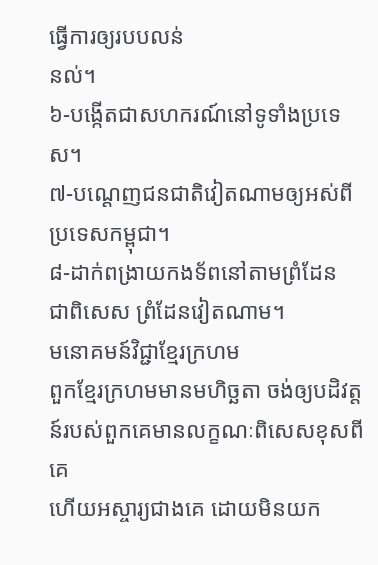ធ្វើការឲ្យរបបលន់
នល់។
៦-បង្កើតជាសហករណ៍នៅទូទាំងប្រទេស។
៧-បណ្តេញជនជាតិវៀតណាមឲ្យអស់ពីប្រទេសកម្ពុជា។
៨-ដាក់ពង្រាយកងទ័ពនៅតាមព្រំដែន
ជាពិសេស ព្រំដែនវៀតណាម។
មនោគមន៍វិជ្ជាខ្មែរក្រហម
ពួកខ្មែរក្រហមមានមហិច្ឆតា ចង់ឲ្យបដិវត្តន៍របស់ពួកគេមានលក្ខណៈពិសេសខុសពីគេ
ហើយអស្ចារ្យជាងគេ ដោយមិនយក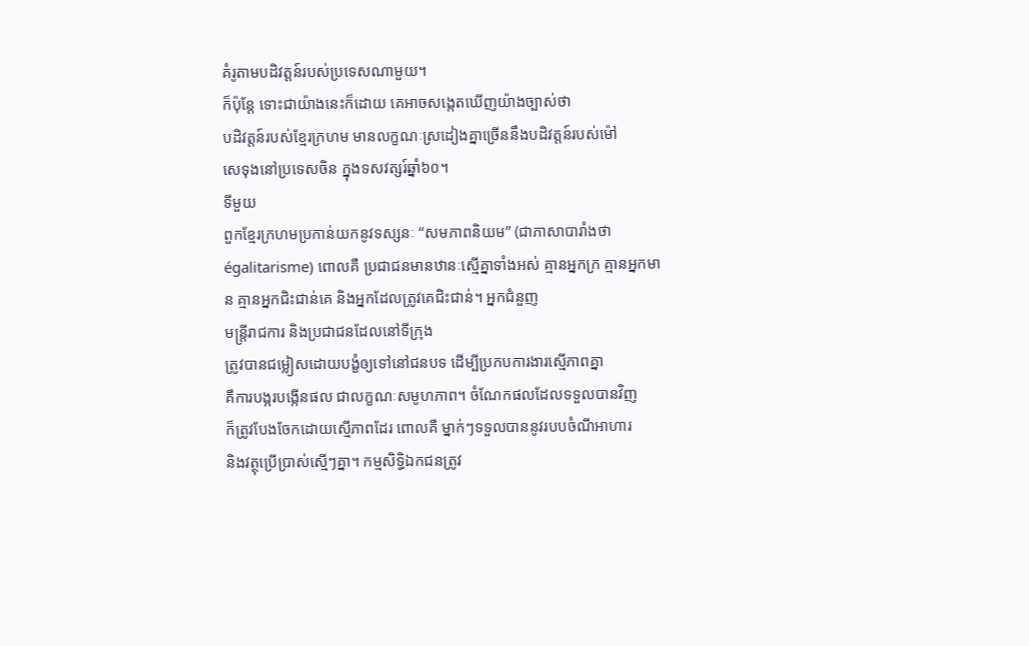គំរូតាមបដិវត្តន៍របស់ប្រទេសណាមួយ។
ក៏ប៉ុន្តែ ទោះជាយ៉ាងនេះក៏ដោយ គេអាចសង្កេតឃើញយ៉ាងច្បាស់ថា
បដិវត្តន៍របស់ខ្មែរក្រហម មានលក្ខណៈស្រដៀងគ្នាច្រើននឹងបដិវត្តន៍របស់ម៉ៅ
សេទុងនៅប្រទេសចិន ក្នុងទសវត្សរ៍ឆ្នាំ៦០។
ទីមួយ
ពួកខ្មែរក្រហមប្រកាន់យកនូវទស្សនៈ “សមភាពនិយម” (ជាភាសាបារាំងថា égalitarisme) ពោលគឺ ប្រជាជនមានឋានៈស្មើគ្នាទាំងអស់ គ្មានអ្នកក្រ គ្មានអ្នកមាន គ្មានអ្នកជិះជាន់គេ និងអ្នកដែលត្រូវគេជិះជាន់។ អ្នកជំនួញ
មន្រ្តីរាជការ និងប្រជាជនដែលនៅទីក្រុង
ត្រូវបានជម្លៀសដោយបង្ខំឲ្យទៅនៅជនបទ ដើម្បីប្រកបការងារស្មើភាពគ្នា
គឺការបង្ករបង្កើនផល ជាលក្ខណៈសមូហភាព។ ចំណែកផលដែលទទួលបានវិញ
ក៏ត្រូវបែងចែកដោយស្មើភាពដែរ ពោលគឺ ម្នាក់ៗទទួលបាននូវរបបចំណីអាហារ
និងវត្ថុប្រើប្រាស់ស្មើៗគ្នា។ កម្មសិទ្ធិឯកជនត្រូវ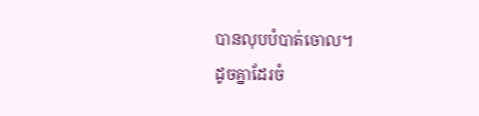បានលុបបំបាត់ចោល។
ដូចគ្នាដែរចំ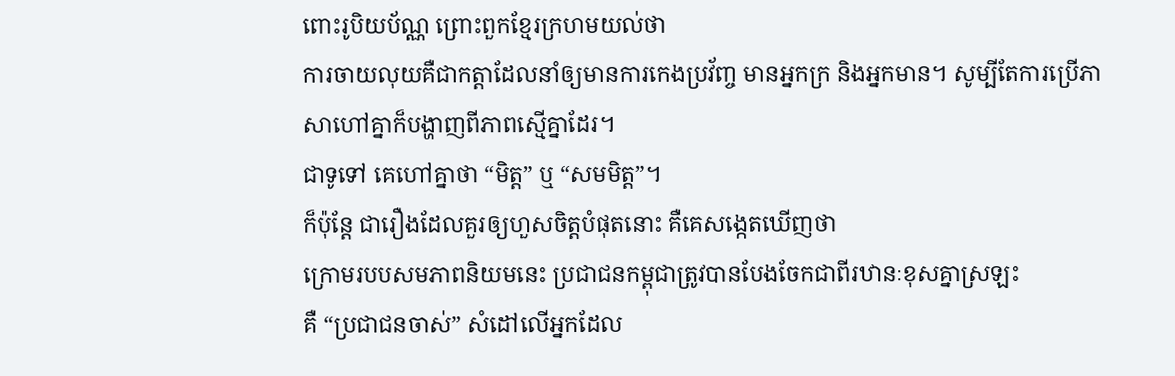ពោះរូបិយប័ណ្ណ ព្រោះពួកខ្មែរក្រហមយល់ថា
ការចាយលុយគឺជាកត្តាដែលនាំឲ្យមានការកេងប្រវ័ញ្ច មានអ្នកក្រ និងអ្នកមាន។ សូម្បីតែការប្រើភាសាហៅគ្នាក៏បង្ហាញពីភាពស្មើគ្នាដែរ។
ជាទូទៅ គេហៅគ្នាថា “មិត្ត” ឬ “សមមិត្ត”។
ក៏ប៉ុន្តែ ជារឿងដែលគួរឲ្យហួសចិត្តបំផុតនោះ គឺគេសង្កេតឃើញថា
ក្រោមរបបសមភាពនិយមនេះ ប្រជាជនកម្ពុជាត្រូវបានបែងចែកជាពីរឋានៈខុសគ្នាស្រឡះ
គឺ “ប្រជាជនចាស់” សំដៅលើអ្នកដែល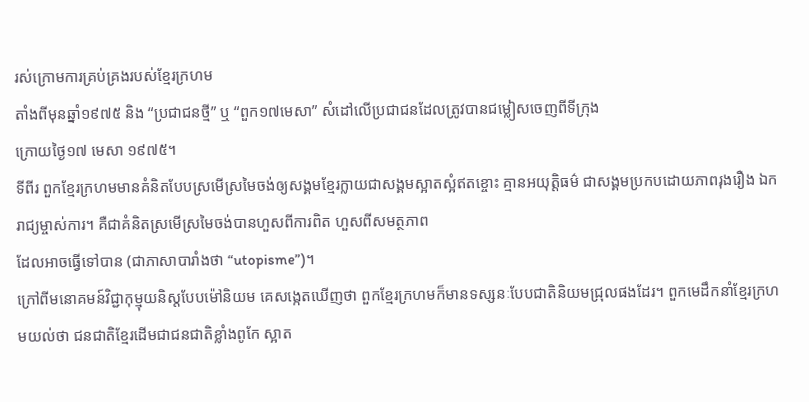រស់ក្រោមការគ្រប់គ្រងរបស់ខ្មែរក្រហម
តាំងពីមុនឆ្នាំ១៩៧៥ និង “ប្រជាជនថ្មី” ឬ “ពួក១៧មេសា” សំដៅលើប្រជាជនដែលត្រូវបានជម្លៀសចេញពីទីក្រុង
ក្រោយថ្ងៃ១៧ មេសា ១៩៧៥។
ទីពីរ ពួកខ្មែរក្រហមមានគំនិតបែបស្រមើស្រមៃចង់ឲ្យសង្គមខ្មែរក្លាយជាសង្គមស្អាតស្អំឥតខ្ចោះ គ្មានអយុត្តិធម៌ ជាសង្គមប្រកបដោយភាពរុងរឿង ឯករាជ្យម្ចាស់ការ។ គឺជាគំនិតស្រមើស្រមៃចង់បានហួសពីការពិត ហួសពីសមត្ថភាព
ដែលអាចធ្វើទៅបាន (ជាភាសាបារាំងថា “utopisme”)។
ក្រៅពីមនោគមន៍វិជ្ជាកុម្មុយនិស្តបែបម៉ៅនិយម គេសង្កេតឃើញថា ពួកខ្មែរក្រហមក៏មានទស្សនៈបែបជាតិនិយមជ្រុលផងដែរ។ ពួកមេដឹកនាំខ្មែរក្រហមយល់ថា ជនជាតិខ្មែរដើមជាជនជាតិខ្លាំងពូកែ ស្អាត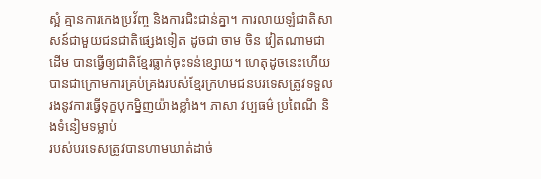ស្អំ គ្មានការកេងប្រវ័ញ្ច និងការជិះជាន់គ្នា។ ការលាយឡំជាតិសាសន៍ជាមួយជនជាតិផ្សេងទៀត ដូចជា ចាម ចិន វៀតណាមជាដើម បានធ្វើឲ្យជាតិខ្មែរធ្លាក់ចុះទន់ខ្សោយ។ ហេតុដូចនេះហើយ បានជាក្រោមការគ្រប់គ្រងរបស់ខ្មែរក្រហមជនបរទេសត្រូវទទួលរងនូវការធ្វើទុក្ខបុកម្និញយ៉ាងខ្លាំង។ ភាសា វប្បធម៌ ប្រពៃណី និងទំនៀមទម្លាប់
របស់បរទេសត្រូវបានហាមឃាត់ដាច់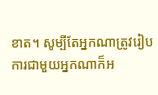ខាត។ សូម្បីតែអ្នកណាត្រូវរៀបការជាមួយអ្នកណាក៏អ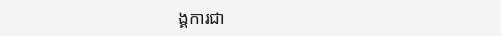ង្គការជា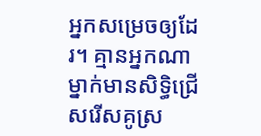អ្នកសម្រេចឲ្យដែរ។ គ្មានអ្នកណាម្នាក់មានសិទ្ធិជ្រើសរើសគូស្រ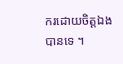ករដោយចិត្តឯងបានទេ ។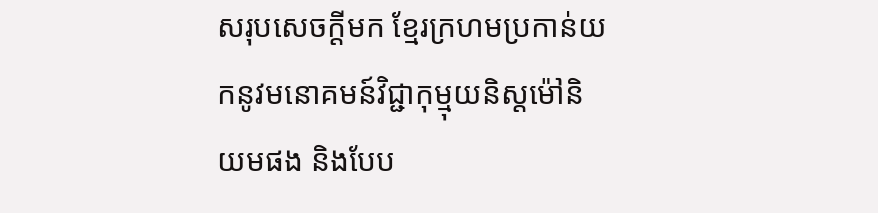សរុបសេចក្តីមក ខ្មែរក្រហមប្រកាន់យកនូវមនោគមន៍វិជ្ជាកុម្មុយនិស្តម៉ៅនិយមផង និងបែប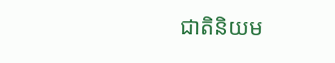ជាតិនិយម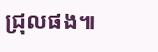ជ្រុលផង៕